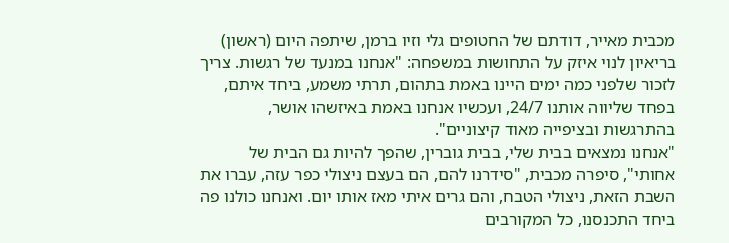מכבית מאייר, דודתם של החטופים גלי וזיו ברמן, שיתפה היום (ראשון) בריאיון לנוי איזק על התחושות במשפחה: "אנחנו במנעד של רגשות. צריך לזכור שלפני כמה ימים היינו באמת בתהום, תרתי משמע, ביחד איתם, בפחד שליווה אותנו 24/7, ועכשיו אנחנו באמת באיזשהו אושר, בהתרגשות ובציפייה מאוד קיצוניים".
"אנחנו נמצאים בבית שלי, בבית גוברין, שהפך להיות גם הבית של אחותי", סיפרה מכבית, "סידרנו להם, הם בעצם ניצולי כפר עזה, עברו את השבת הזאת, ניצולי הטבח, והם גרים איתי מאז אותו יום. ואנחנו כולנו פה ביחד התכנסנו, כל המקורבים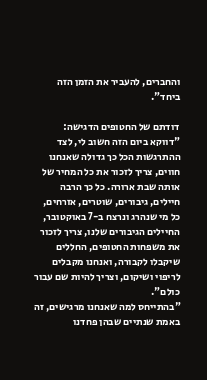והחברים, להעביר את הזמן הזה ביחד".

דודתם של החטופים הדגישה: "דווקא ביום הזה חשוב לי, לצד ההתרגשות הכל כך גדולה שאנחנו חווים, צריך לזכור את כל המחיר של אותה שבת ארורה. כל כך הרבה חיילים, גיבורים, שוטרים, אזרחים, כל מי שנהרג ונרצח ב-7 באוקטובר, החיילים הגיבורים שלנו, צריך לזכור את משפחות החטופים, החללים שיקבלו לקבורה, ואנחנו מקבלים לריפוי ושיקום, וצריך להיות שם עבור כולם".
"בהתייחס למה שאנחנו מרגישים, זה באמת שנתיים שבהן פחדנו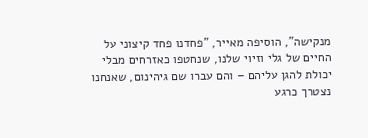מנקישה", הוסיפה מאייר, "פחדנו פחד קיצוני על החיים של גלי וזיוי שלנו, שנחטפו כאזרחים מבלי יכולת להגן עליהם – והם עברו שם גיהינום, שאנחנו נצטרך כרגע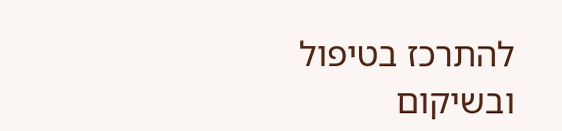להתרכז בטיפול ובשיקום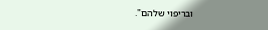ובריפוי שלהם".